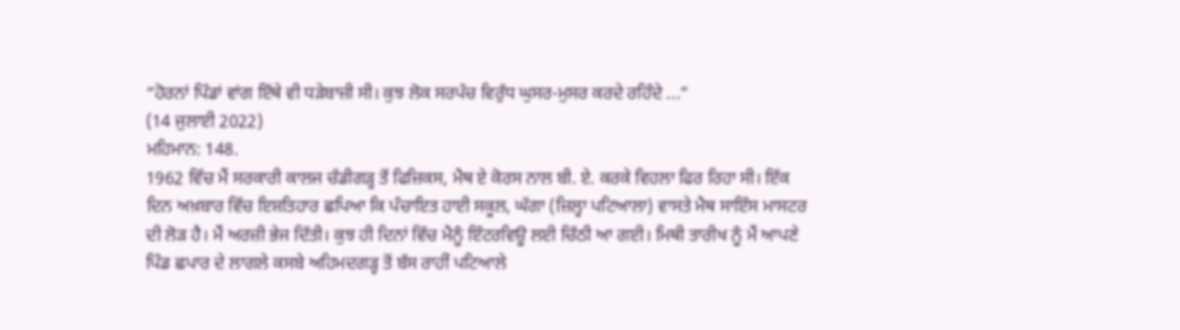“ਹੋਰਨਾਂ ਪਿੰਡਾਂ ਵਾਂਗ ਇੱਥੇ ਵੀ ਧੜੇਬਾਜ਼ੀ ਸੀ। ਕੁਝ ਲੋਕ ਸਰਪੰਚ ਵਿਰੁੱਧ ਘੁਸਰ-ਮੁਸਰ ਕਰਦੇ ਰਹਿੰਦੇ ...”
(14 ਜੁਲਾਈ 2022)
ਮਹਿਮਾਨ: 148.
1962 ਵਿੱਚ ਮੈਂ ਸਰਕਾਰੀ ਕਾਲਜ ਚੰਡੀਗੜ੍ਹ ਤੋਂ ਫਿਜ਼ਿਕਸ, ਮੈਥ ਏ ਕੋਰਸ ਨਾਲ ਬੀ. ਏ. ਕਰਕੇ ਵਿਹਲਾ ਫਿਰ ਰਿਹਾ ਸੀ। ਇੱਕ ਦਿਨ ਅਖ਼ਬਾਰ ਵਿੱਚ ਇਸ਼ਤਿਹਾਰ ਛਪਿਆ ਕਿ ਪੰਚਾਇਤ ਹਾਈ ਸਕੂਲ, ਘੱਗਾ (ਜ਼ਿਲ੍ਹਾ ਪਟਿਆਲਾ) ਵਾਸਤੇ ਮੈਥ ਸਾਇੰਸ ਮਾਸਟਰ ਦੀ ਲੋੜ ਹੈ। ਮੈਂ ਅਰਜ਼ੀ ਭੇਜ ਦਿੱਤੀ। ਕੁਝ ਹੀ ਦਿਨਾਂ ਵਿੱਚ ਮੈਨੂੰ ਇੰਟਰਵਿਊ ਲਈ ਚਿੱਠੀ ਆ ਗਈ। ਮਿਥੀ ਤਾਰੀਖ ਨੂੰ ਮੈਂ ਆਪਣੇ ਪਿੰਡ ਛਪਾਰ ਦੇ ਲਾਗਲੇ ਕਸਬੇ ਅਹਿਮਦਗੜ੍ਹ ਤੋਂ ਬੱਸ ਰਾਹੀਂ ਪਟਿਆਲੇ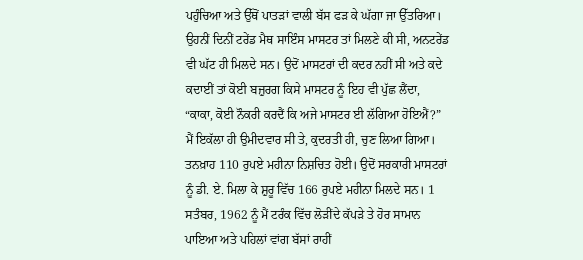ਪਹੁੰਚਿਆ ਅਤੇ ਉੱਥੋਂ ਪਾਤੜਾਂ ਵਾਲੀ ਬੱਸ ਫੜ ਕੇ ਘੱਗਾ ਜਾ ਉੱਤਰਿਆ। ਉਹਨੀਂ ਦਿਨੀਂ ਟਰੇਂਡ ਮੈਥ ਸਾਇੰਸ ਮਾਸਟਰ ਤਾਂ ਮਿਲਣੇ ਕੀ ਸੀ, ਅਨਟਰੇਂਡ ਵੀ ਘੱਟ ਹੀ ਮਿਲਦੇ ਸਨ। ਉਦੋਂ ਮਾਸਟਰਾਂ ਦੀ ਕਦਰ ਨਹੀਂ ਸੀ ਅਤੇ ਕਦੇ ਕਦਾਈਂ ਤਾਂ ਕੋਈ ਬਜ਼ੁਰਗ ਕਿਸੇ ਮਾਸਟਰ ਨੂੰ ਇਹ ਵੀ ਪੁੱਛ ਲੈਂਦਾ, “ਕਾਕਾ, ਕੋਈ ਨੌਕਰੀ ਕਰਦੈਂ ਕਿ ਅਜੇ ਮਾਸਟਰ ਈ ਲੱਗਿਆ ਹੋਇਐਂ?” ਮੈਂ ਇਕੱਲਾ ਹੀ ਉਮੀਦਵਾਰ ਸੀ ਤੇ, ਕੁਦਰਤੀ ਹੀ, ਚੁਣ ਲਿਆ ਗਿਆ। ਤਨਖ਼ਾਹ 110 ਰੁਪਏ ਮਹੀਨਾ ਨਿਸ਼ਚਿਤ ਹੋਈ। ਉਦੋਂ ਸਰਕਾਰੀ ਮਾਸਟਰਾਂ ਨੂੰ ਡੀ. ਏ. ਮਿਲਾ ਕੇ ਸ਼ੁਰੂ ਵਿੱਚ 166 ਰੁਪਏ ਮਹੀਨਾ ਮਿਲਦੇ ਸਨ। 1 ਸਤੰਬਰ, 1962 ਨੂੰ ਮੈਂ ਟਰੰਕ ਵਿੱਚ ਲੋੜੀਂਦੇ ਕੱਪੜੇ ਤੇ ਹੋਰ ਸਾਮਾਨ ਪਾਇਆ ਅਤੇ ਪਹਿਲਾਂ ਵਾਂਗ ਬੱਸਾਂ ਰਾਹੀਂ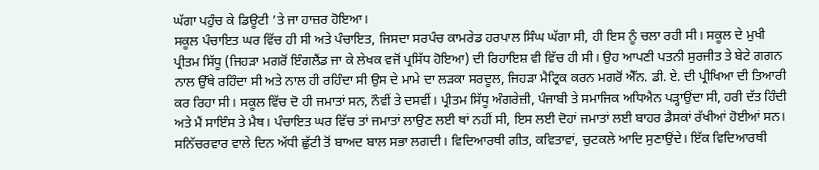ਘੱਗਾ ਪਹੁੰਚ ਕੇ ਡਿਊਟੀ ’ਤੇ ਜਾ ਹਾਜ਼ਰ ਹੋਇਆ।
ਸਕੂਲ ਪੰਚਾਇਤ ਘਰ ਵਿੱਚ ਹੀ ਸੀ ਅਤੇ ਪੰਚਾਇਤ, ਜਿਸਦਾ ਸਰਪੰਚ ਕਾਮਰੇਡ ਹਰਪਾਲ ਸਿੰਘ ਘੱਗਾ ਸੀ, ਹੀ ਇਸ ਨੂੰ ਚਲਾ ਰਹੀ ਸੀ। ਸਕੂਲ ਦੇ ਮੁਖੀ ਪ੍ਰੀਤਮ ਸਿੱਧੂ (ਜਿਹੜਾ ਮਗਰੋਂ ਇੰਗਲੈਂਡ ਜਾ ਕੇ ਲੇਖਕ ਵਜੋਂ ਪ੍ਰਸਿੱਧ ਹੋਇਆ) ਦੀ ਰਿਹਾਇਸ਼ ਵੀ ਵਿੱਚ ਹੀ ਸੀ। ਉਹ ਆਪਣੀ ਪਤਨੀ ਸੁਰਜੀਤ ਤੇ ਬੇਟੇ ਗਗਨ ਨਾਲ ਉੱਥੇ ਰਹਿੰਦਾ ਸੀ ਅਤੇ ਨਾਲ ਹੀ ਰਹਿੰਦਾ ਸੀ ਉਸ ਦੇ ਮਾਮੇ ਦਾ ਲੜਕਾ ਸਰਦੂਲ, ਜਿਹੜਾ ਮੈਟ੍ਰਿਕ ਕਰਨ ਮਗਰੋਂ ਐੱਨ. ਡੀ. ਏ. ਦੀ ਪ੍ਰੀਖਿਆ ਦੀ ਤਿਆਰੀ ਕਰ ਰਿਹਾ ਸੀ। ਸਕੂਲ ਵਿੱਚ ਦੋ ਹੀ ਜਮਾਤਾਂ ਸਨ, ਨੌਵੀਂ ਤੇ ਦਸਵੀਂ। ਪ੍ਰੀਤਮ ਸਿੱਧੂ ਅੰਗਰੇਜ਼ੀ, ਪੰਜਾਬੀ ਤੇ ਸਮਾਜਿਕ ਅਧਿਐਨ ਪੜ੍ਹਾਉਂਦਾ ਸੀ, ਹਰੀ ਦੱਤ ਹਿੰਦੀ ਅਤੇ ਮੈਂ ਸਾਇੰਸ ਤੇ ਮੈਥ। ਪੰਚਾਇਤ ਘਰ ਵਿੱਚ ਤਾਂ ਜਮਾਤਾਂ ਲਾਉਣ ਲਈ ਥਾਂ ਨਹੀਂ ਸੀ, ਇਸ ਲਈ ਦੋਹਾਂ ਜਮਾਤਾਂ ਲਈ ਬਾਹਰ ਡੈਸਕਾਂ ਰੱਖੀਆਂ ਹੋਈਆਂ ਸਨ। ਸਨਿੱਚਰਵਾਰ ਵਾਲੇ ਦਿਨ ਅੱਧੀ ਛੁੱਟੀ ਤੋਂ ਬਾਅਦ ਬਾਲ ਸਭਾ ਲਗਦੀ। ਵਿਦਿਆਰਥੀ ਗੀਤ, ਕਵਿਤਾਵਾਂ, ਚੁਟਕਲੇ ਆਦਿ ਸੁਣਾਉਂਦੇ। ਇੱਕ ਵਿਦਿਆਰਥੀ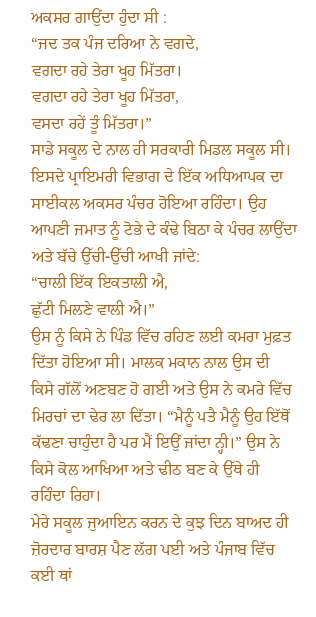ਅਕਸਰ ਗਾਉਂਦਾ ਹੁੰਦਾ ਸੀ :
“ਜਦ ਤਕ ਪੰਜ ਦਰਿਆ ਨੇ ਵਗਦੇ,
ਵਗਦਾ ਰਹੇ ਤੇਰਾ ਖੂਹ ਮਿੱਤਰਾ।
ਵਗਦਾ ਰਹੇ ਤੇਰਾ ਖੂਹ ਮਿੱਤਰਾ,
ਵਸਦਾ ਰਹੇਂ ਤੂੰ ਮਿੱਤਰਾ।”
ਸਾਡੇ ਸਕੂਲ ਦੇ ਨਾਲ ਹੀ ਸਰਕਾਰੀ ਮਿਡਲ ਸਕੂਲ ਸੀ। ਇਸਦੇ ਪ੍ਰਾਇਮਰੀ ਵਿਭਾਗ ਦੇ ਇੱਕ ਅਧਿਆਪਕ ਦਾ ਸਾਈਕਲ ਅਕਸਰ ਪੰਚਰ ਹੋਇਆ ਰਹਿੰਦਾ। ਉਹ ਆਪਣੀ ਜਮਾਤ ਨੂੰ ਟੋਭੇ ਦੇ ਕੰਢੇ ਬਿਠਾ ਕੇ ਪੰਚਰ ਲਾਉਂਦਾ ਅਤੇ ਬੱਚੇ ਉੱਚੀ-ਉੱਚੀ ਆਖੀ ਜਾਂਦੇ:
“ਚਾਲੀ ਇੱਕ ਇਕਤਾਲੀ ਐ,
ਛੁੱਟੀ ਮਿਲਣੇ ਵਾਲੀ ਐ।”
ਉਸ ਨੂੰ ਕਿਸੇ ਨੇ ਪਿੰਡ ਵਿੱਚ ਰਹਿਣ ਲਈ ਕਮਰਾ ਮੁਫ਼ਤ ਦਿੱਤਾ ਹੋਇਆ ਸੀ। ਮਾਲਕ ਮਕਾਨ ਨਾਲ ਉਸ ਦੀ ਕਿਸੇ ਗੱਲੋਂ ਅਣਬਣ ਹੋ ਗਈ ਅਤੇ ਉਸ ਨੇ ਕਮਰੇ ਵਿੱਚ ਮਿਰਚਾਂ ਦਾ ਢੇਰ ਲਾ ਦਿੱਤਾ। “ਮੈਨੂੰ ਪਤੈ ਮੈਨੂੰ ਉਹ ਇੱਥੋਂ ਕੱਢਣਾ ਚਾਹੁੰਦਾ ਹੈ ਪਰ ਮੈਂ ਇਉਂ ਜਾਂਦਾ ਨ੍ਹੀ।” ਉਸ ਨੇ ਕਿਸੇ ਕੋਲ ਆਖਿਆ ਅਤੇ ਢੀਠ ਬਣ ਕੇ ਉੱਥੇ ਹੀ ਰਹਿੰਦਾ ਰਿਹਾ।
ਮੇਰੇ ਸਕੂਲ ਜੁਆਇਨ ਕਰਨ ਦੇ ਕੁਝ ਦਿਨ ਬਾਅਦ ਹੀ ਜ਼ੋਰਦਾਰ ਬਾਰਸ਼ ਪੈਣ ਲੱਗ ਪਈ ਅਤੇ ਪੰਜਾਬ ਵਿੱਚ ਕਈ ਥਾਂ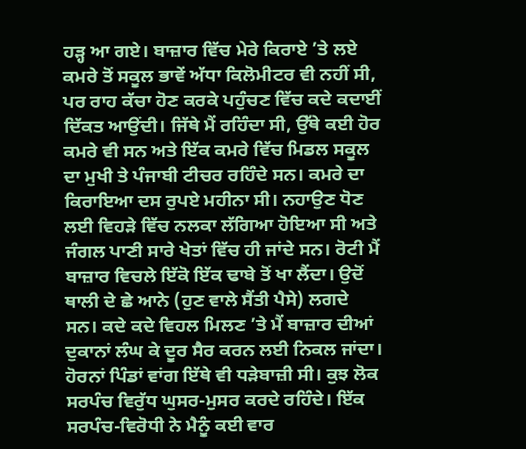ਹੜ੍ਹ ਆ ਗਏ। ਬਾਜ਼ਾਰ ਵਿੱਚ ਮੇਰੇ ਕਿਰਾਏ ’ਤੇ ਲਏ ਕਮਰੇ ਤੋਂ ਸਕੂਲ ਭਾਵੇਂ ਅੱਧਾ ਕਿਲੋਮੀਟਰ ਵੀ ਨਹੀਂ ਸੀ, ਪਰ ਰਾਹ ਕੱਚਾ ਹੋਣ ਕਰਕੇ ਪਹੁੰਚਣ ਵਿੱਚ ਕਦੇ ਕਦਾਈਂ ਦਿੱਕਤ ਆਉਂਦੀ। ਜਿੱਥੇ ਮੈਂ ਰਹਿੰਦਾ ਸੀ, ਉੱਥੇ ਕਈ ਹੋਰ ਕਮਰੇ ਵੀ ਸਨ ਅਤੇ ਇੱਕ ਕਮਰੇ ਵਿੱਚ ਮਿਡਲ ਸਕੂਲ ਦਾ ਮੁਖੀ ਤੇ ਪੰਜਾਬੀ ਟੀਚਰ ਰਹਿੰਦੇ ਸਨ। ਕਮਰੇ ਦਾ ਕਿਰਾਇਆ ਦਸ ਰੁਪਏ ਮਹੀਨਾ ਸੀ। ਨਹਾਉਣ ਧੋਣ ਲਈ ਵਿਹੜੇ ਵਿੱਚ ਨਲਕਾ ਲੱਗਿਆ ਹੋਇਆ ਸੀ ਅਤੇ ਜੰਗਲ ਪਾਣੀ ਸਾਰੇ ਖੇਤਾਂ ਵਿੱਚ ਹੀ ਜਾਂਦੇ ਸਨ। ਰੋਟੀ ਮੈਂ ਬਾਜ਼ਾਰ ਵਿਚਲੇ ਇੱਕੋ ਇੱਕ ਢਾਬੇ ਤੋਂ ਖਾ ਲੈਂਦਾ। ਉਦੋਂ ਥਾਲੀ ਦੇ ਛੇ ਆਨੇ (ਹੁਣ ਵਾਲੇ ਸੈਂਤੀ ਪੈਸੇ) ਲਗਦੇ ਸਨ। ਕਦੇ ਕਦੇ ਵਿਹਲ ਮਿਲਣ ’ਤੇ ਮੈਂ ਬਾਜ਼ਾਰ ਦੀਆਂ ਦੁਕਾਨਾਂ ਲੰਘ ਕੇ ਦੂਰ ਸੈਰ ਕਰਨ ਲਈ ਨਿਕਲ ਜਾਂਦਾ।
ਹੋਰਨਾਂ ਪਿੰਡਾਂ ਵਾਂਗ ਇੱਥੇ ਵੀ ਧੜੇਬਾਜ਼ੀ ਸੀ। ਕੁਝ ਲੋਕ ਸਰਪੰਚ ਵਿਰੁੱਧ ਘੁਸਰ-ਮੁਸਰ ਕਰਦੇ ਰਹਿੰਦੇ। ਇੱਕ ਸਰਪੰਚ-ਵਿਰੋਧੀ ਨੇ ਮੈਨੂੰ ਕਈ ਵਾਰ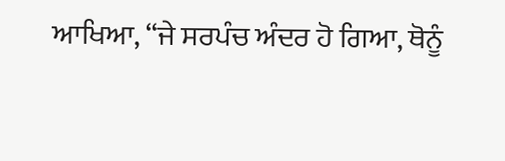ਆਖਿਆ, “ਜੇ ਸਰਪੰਚ ਅੰਦਰ ਹੋ ਗਿਆ, ਥੋਨੂੰ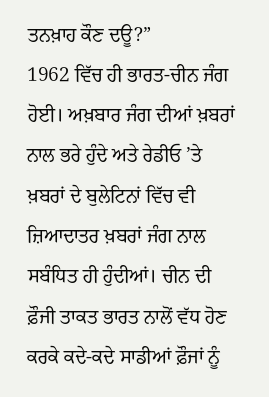ਤਨਖ਼ਾਹ ਕੌਣ ਦਊ?”
1962 ਵਿੱਚ ਹੀ ਭਾਰਤ-ਚੀਨ ਜੰਗ ਹੋਈ। ਅਖ਼ਬਾਰ ਜੰਗ ਦੀਆਂ ਖ਼ਬਰਾਂ ਨਾਲ ਭਰੇ ਹੁੰਦੇ ਅਤੇ ਰੇਡੀਓ ’ਤੇ ਖ਼ਬਰਾਂ ਦੇ ਬੁਲੇਟਿਨਾਂ ਵਿੱਚ ਵੀ ਜ਼ਿਆਦਾਤਰ ਖ਼ਬਰਾਂ ਜੰਗ ਨਾਲ ਸਬੰਧਿਤ ਹੀ ਹੁੰਦੀਆਂ। ਚੀਨ ਦੀ ਫ਼ੌਜੀ ਤਾਕਤ ਭਾਰਤ ਨਾਲੋਂ ਵੱਧ ਹੋਣ ਕਰਕੇ ਕਦੇ-ਕਦੇ ਸਾਡੀਆਂ ਫ਼ੌਜਾਂ ਨੂੰ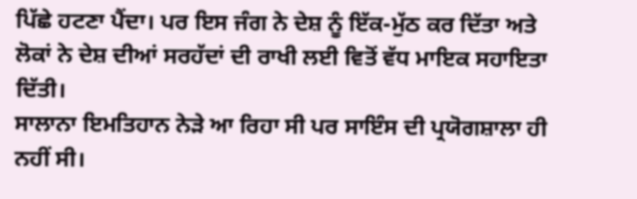ਪਿੱਛੇ ਹਟਣਾ ਪੈਂਦਾ। ਪਰ ਇਸ ਜੰਗ ਨੇ ਦੇਸ਼ ਨੂੰ ਇੱਕ-ਮੁੱਠ ਕਰ ਦਿੱਤਾ ਅਤੇ ਲੋਕਾਂ ਨੇ ਦੇਸ਼ ਦੀਆਂ ਸਰਹੱਦਾਂ ਦੀ ਰਾਖੀ ਲਈ ਵਿਤੋਂ ਵੱਧ ਮਾਇਕ ਸਹਾਇਤਾ ਦਿੱਤੀ।
ਸਾਲਾਨਾ ਇਮਤਿਹਾਨ ਨੇੜੇ ਆ ਰਿਹਾ ਸੀ ਪਰ ਸਾਇੰਸ ਦੀ ਪ੍ਰਯੋਗਸ਼ਾਲਾ ਹੀ ਨਹੀਂ ਸੀ।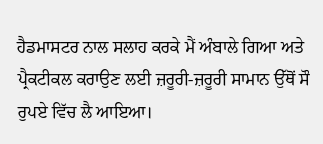ਹੈਡਮਾਸਟਰ ਨਾਲ ਸਲਾਹ ਕਰਕੇ ਮੈਂ ਅੰਬਾਲੇ ਗਿਆ ਅਤੇ ਪ੍ਰੈਕਟੀਕਲ ਕਰਾਉਣ ਲਈ ਜ਼ਰੂਰੀ-ਜ਼ਰੂਰੀ ਸਾਮਾਨ ਉੱਥੋਂ ਸੌ ਰੁਪਏ ਵਿੱਚ ਲੈ ਆਇਆ।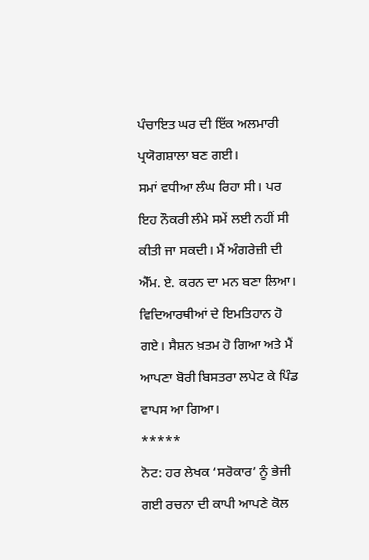ਪੰਚਾਇਤ ਘਰ ਦੀ ਇੱਕ ਅਲਮਾਰੀ ਪ੍ਰਯੋਗਸ਼ਾਲਾ ਬਣ ਗਈ।
ਸਮਾਂ ਵਧੀਆ ਲੰਘ ਰਿਹਾ ਸੀ। ਪਰ ਇਹ ਨੌਕਰੀ ਲੰਮੇ ਸਮੇਂ ਲਈ ਨਹੀਂ ਸੀ ਕੀਤੀ ਜਾ ਸਕਦੀ। ਮੈਂ ਅੰਗਰੇਜ਼ੀ ਦੀ ਐੱਮ. ਏ. ਕਰਨ ਦਾ ਮਨ ਬਣਾ ਲਿਆ। ਵਿਦਿਆਰਥੀਆਂ ਦੇ ਇਮਤਿਹਾਨ ਹੋ ਗਏ। ਸੈਸ਼ਨ ਖ਼ਤਮ ਹੋ ਗਿਆ ਅਤੇ ਮੈਂ ਆਪਣਾ ਬੋਰੀ ਬਿਸਤਰਾ ਲਪੇਟ ਕੇ ਪਿੰਡ ਵਾਪਸ ਆ ਗਿਆ।
*****
ਨੋਟ: ਹਰ ਲੇਖਕ ‘ਸਰੋਕਾਰ’ ਨੂੰ ਭੇਜੀ ਗਈ ਰਚਨਾ ਦੀ ਕਾਪੀ ਆਪਣੇ ਕੋਲ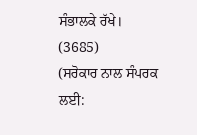ਸੰਭਾਲਕੇ ਰੱਖੇ।
(3685)
(ਸਰੋਕਾਰ ਨਾਲ ਸੰਪਰਕ ਲਈ: